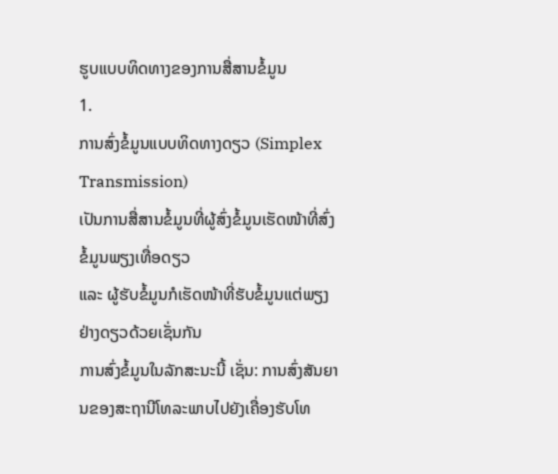ຮູບແບບທິດທາງຂອງການສື່ສານຂໍ້ມູນ
1.
ການສົ່ງຂໍ້ມູນແບບທິດທາງດຽວ (Simplex
Transmission)
ເປັນການສື່ສານຂໍ້ມູນທີ່ຜູ້ສົ່ງຂໍ້ມູນເຮັດໜ້າທີ່ສົ່ງຂໍ້ມູນພຽງເທື່ອດຽວ
ແລະ ຜູ້ຮັບຂໍ້ມູນກໍເຮັດໜ້າທີ່ຮັບຂໍ້ມູນແຕ່ພຽງຢ່າງດຽວດ້ວຍເຊັ່ນກັນ
ການສົ່ງຂໍ້ມູນໃນລັກສະນະນີ້ ເຊັ່ນ: ການສົ່ງສັນຍານຂອງສະຖານີໂທລະພາບໄປຍັງເຄື່ອງຮັບໂທ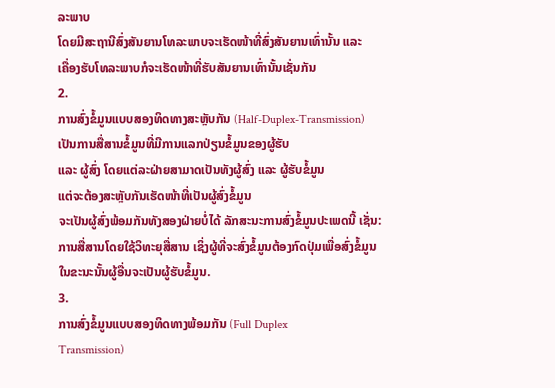ລະພາບ
ໂດຍມີສະຖານີສົ່ງສັນຍານໂທລະພາບຈະເຮັດໜ້າທີ່ສົ່ງສັນຍານເທົ່ານັ້ນ ແລະ
ເຄື່ອງຮັບໂທລະພາບກໍຈະເຮັດໜ້າທີ່ຮັບສັນຍານເທົ່ານັ້ນເຊັ່ນກັນ
2.
ການສົ່ງຂໍ້ມູນແບບສອງທິດທາງສະຫຼັບກັນ (Half-Duplex-Transmission)
ເປັນການສື່ສານຂໍ້ມູນທີ່ມີການແລກປ່ຽນຂໍ້ມູນຂອງຜູ້ຮັບ
ແລະ ຜູ້ສົ່ງ ໂດຍແຕ່ລະຝ່າຍສາມາດເປັນທັງຜູ້ສົ່ງ ແລະ ຜູ້ຮັບຂໍ້ມູນ
ແຕ່ຈະຕ້ອງສະຫຼັບກັນເຮັດໜ້າທີ່ເປັນຜູ້ສົ່ງຂໍ້ມູນ
ຈະເປັນຜູ້ສົ່ງພ້ອມກັນທັງສອງຝ່າຍບໍ່ໄດ້ ລັກສະນະການສົ່ງຂໍ້ມູນປະເພດນີ້ ເຊັ່ນ:
ການສື່ສານໂດຍໃຊ້ວິທະຍຸສື່ສານ ເຊິ່ງຜູ້ທີ່ຈະສົ່ງຂໍ້ມູນຕ້ອງກົດປຸ່ມເພື່ອສົ່ງຂໍ້ມູນ
ໃນຂະນະນັ້ນຜູ້ອື່ນຈະເປັນຜູ້ຮັບຂໍ້ມູນ.
3.
ການສົ່ງຂໍ້ມູນແບບສອງທິດທາງພ້ອມກັນ (Full Duplex
Transmission)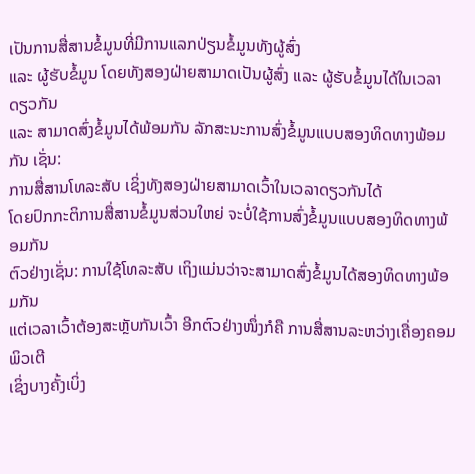ເປັນການສື່ສານຂໍ້ມູນທີ່ມີການແລກປ່ຽນຂໍ້ມູນທັງຜູ້ສົ່ງ
ແລະ ຜູ້ຮັບຂໍ້ມູນ ໂດຍທັງສອງຝ່າຍສາມາດເປັນຜູ້ສົ່ງ ແລະ ຜູ້ຮັບຂໍ້ມູນໄດ້ໃນເວລາດຽວກັນ
ແລະ ສາມາດສົ່ງຂໍ້ມູນໄດ້ພ້ອມກັນ ລັກສະນະການສົ່ງຂໍ້ມູນແບບສອງທິດທາງພ້ອມກັນ ເຊັ່ນ:
ການສື່ສານໂທລະສັບ ເຊິ່ງທັງສອງຝ່າຍສາມາດເວົ້າໃນເວລາດຽວກັນໄດ້
ໂດຍປົກກະຕິການສື່ສານຂໍ້ມູນສ່ວນໃຫຍ່ ຈະບໍ່ໃຊ້ການສົ່ງຂໍ້ມູນແບບສອງທິດທາງພ້ອມກັນ
ຕົວຢ່າງເຊັ່ນ: ການໃຊ້ໂທລະສັບ ເຖິງແມ່ນວ່າຈະສາມາດສົ່ງຂໍ້ມູນໄດ້ສອງທິດທາງພ້ອມກັນ
ແຕ່ເວລາເວົ້າຕ້ອງສະຫຼັບກັນເວົ້າ ອີກຕົວຢ່າງໜຶ່ງກໍຄື ການສື່ສານລະຫວ່າງເຄື່ອງຄອມພິວເຕີ
ເຊິ່ງບາງຄັ້ງເບິ່ງ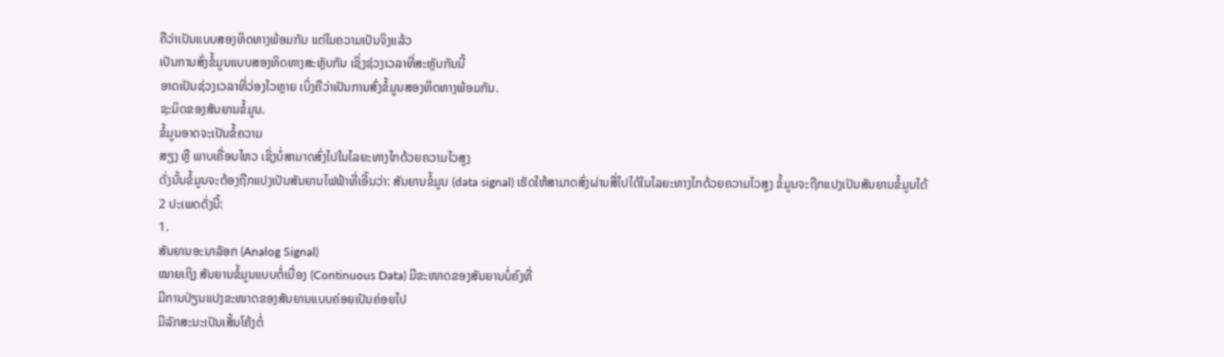ຄືວ່າເປັນແບບສອງທິດທາງພ້ອມກັນ ແຕ່ໃນຄວາມເປັນຈິງແລ້ວ
ເປັນການສົ່ງຂໍ້ມູນແບບສອງທິດທາງສະຫຼັບກັນ ເຊິ່ງຊ່ວງເວລາທີ່ສະຫຼັບກັນນີ້
ອາດເປັນຊ່ວງເວລາທີ່ວ່ອງໄວຫຼາຍ ເບິ່ງຄືວ່າເປັນການສົ່ງຂໍ້ມູນສອງທິດທາງພ້ອມກັນ.
ຊະນິດຂອງສັນຍານຂໍ້ມູນ.
ຂໍ້ມູນອາດຈະເປັນຂໍ້ຄວາມ
ສຽງ ຫຼື ພາບເຄື່ອນໄຫວ ເຊິ່ງບໍ່ສາມາດສົ່ງໄປໃນໄລຍະທາງໄກດ້ວຍຄວາມໄວສູງ
ດັ່ງນັ້ນຂໍ້ມູນຈະຕ້ອງຖືກແປງເປັນສັນຍານໄຟຟ້າທີ່ເອີ້ນວ່າ: ສັນຍານຂໍ້ມູນ (data signal) ເຮັດໃຫ້ສາມາດສົ່ງຜ່ານສື່ໄປໄດ້ໃນໄລຍະທາງໄກດ້ວຍຄວາມໄວສູງ ຂໍ້ມູນຈະຖືກແປງເປັນສັນຍານຂໍ້ມູນໄດ້
2 ປະເພດດັ່ງນີ້:
1.
ສັນຍານອະນາລັອກ (Analog Signal)
ໝາຍເຖິງ ສັນຍານຂໍ້ມູນແບບຕໍ່ເນື່ອງ (Continuous Data) ມີຂະໜາດຂອງສັນຍານບໍ່ຄົງທີ່
ມີການປ່ຽນແປງຂະໜາດຂອງສັນຍານແບບຄ່ອຍເປັນຄ່ອຍໄປ
ມີລັກສະນະເປັນເສັ້ນໂຄ້ງຕໍ່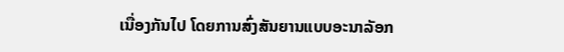ເນື່ອງກັນໄປ ໂດຍການສົ່ງສັນຍານແບບອະນາລັອກ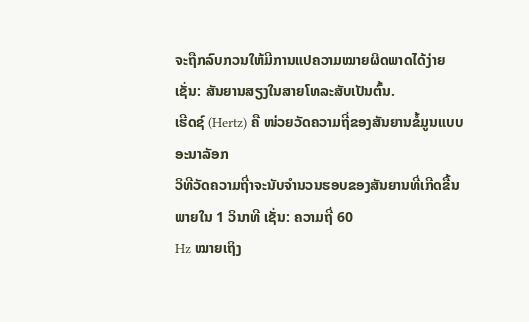ຈະຖືກລົບກວນໃຫ້ມີການແປຄວາມໝາຍຜິດພາດໄດ້ງ່າຍ ເຊັ່ນ: ສັນຍານສຽງໃນສາຍໂທລະສັບເປັນຕົ້ນ.
ເຮີດຊ໌ (Hertz) ຄື ໜ່ວຍວັດຄວາມຖີ່ຂອງສັນຍານຂໍ້ມູນແບບອະນາລັອກ
ວິທີວັດຄວາມຖີ່າຈະນັບຈໍານວນຮອບຂອງສັນຍານທີ່ເກີດຂື້ນພາຍໃນ 1 ວິນາທີ ເຊັ່ນ: ຄວາມຖີ່ 60
Hz ໝາຍເຖິງ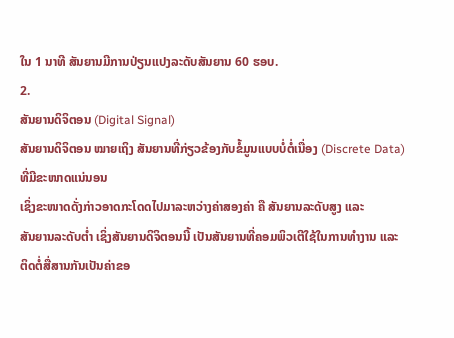ໃນ 1 ນາທີ ສັນຍານມີການປ່ຽນແປງລະດັບສັນຍານ 60 ຮອບ.
2.
ສັນຍານດິຈິຕອນ (Digital Signal)
ສັນຍານດິຈິຕອນ ໝາຍເຖິງ ສັນຍານທີ່ກ່ຽວຂ້ອງກັບຂໍ້ມູນແບບບໍ່ຕໍ່ເນື່ອງ (Discrete Data) ທີ່ມີຂະໜາດແນ່ນອນ
ເຊິ່ງຂະໜາດດັ່ງກ່າວອາດກະໂດດໄປມາລະຫວ່າງຄ່າສອງຄ່າ ຄື ສັນຍານລະດັບສູງ ແລະ
ສັນຍານລະດັບຕໍ່າ ເຊິ່ງສັນຍານດິຈິຕອນນີ້ ເປັນສັນຍານທີ່ຄອມພິວເຕີໃຊ້ໃນການທໍາງານ ແລະ
ຕິດຕໍ່ສື່ສານກັນເປັນຄ່າຂອ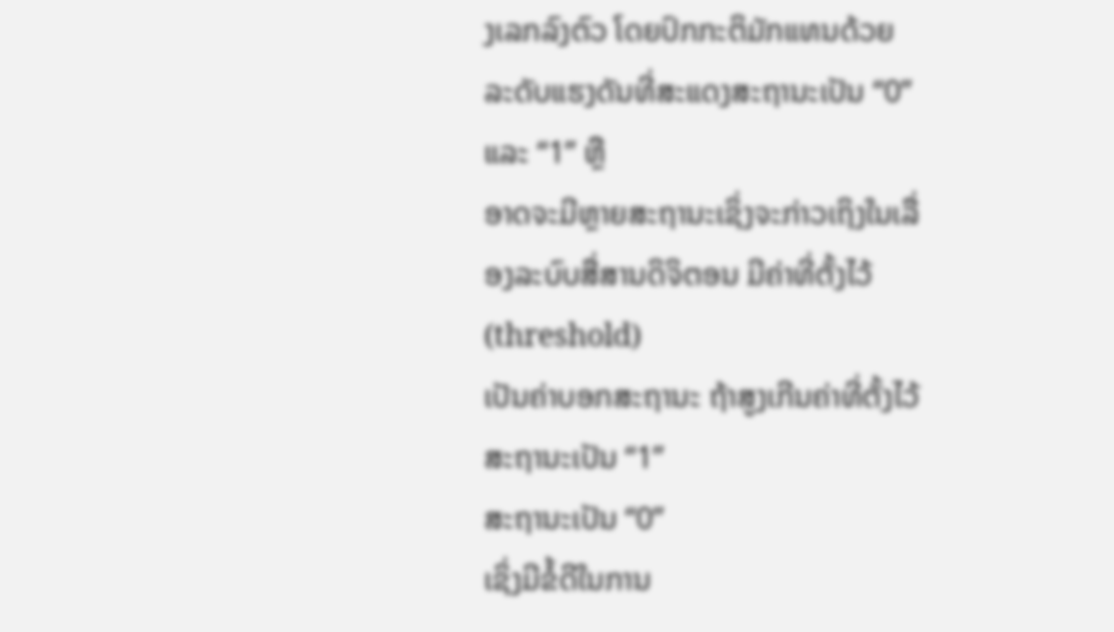ງເລກລົງຕົວ ໂດຍປົກກະຕິມັກແທນດ້ວຍ
ລະດັບແຮງດັນທີ່ສະແດງສະຖານະເປັນ “0” ແລະ “1” ຫຼື
ອາດຈະມີຫຼາຍສະຖານະເຊິ່ງຈະກ່າວເຖິງໃນເລື່ອງລະບົບສື່ສານດິຈິຕອນ ມີຄ່າທີ່ຕັ້ງໄວ້ (threshold)
ເປັນຄ່າບອກສະຖານະ ຖ້າສູງເກີນຄ່າທີ່ຕັ້ງໄວ້ສະຖານະເປັນ “1”
ສະຖານະເປັນ “0”
ເຊິ່ງມີຂໍ້ດີໃນການ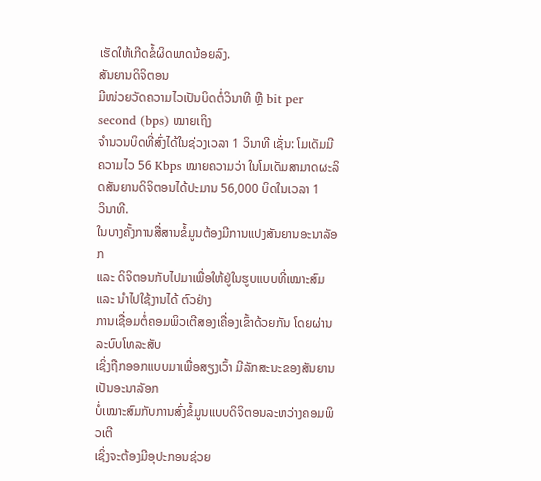ເຮັດໃຫ້ເກີດຂໍ້ຜິດພາດນ້ອຍລົງ.
ສັນຍານດິຈິຕອນ
ມີໜ່ວຍວັດຄວາມໄວເປັນບິດຕໍ່ວິນາທີ ຫຼື bit per second (bps) ໝາຍເຖິງ
ຈໍານວນບິດທີ່ສົ່ງໄດ້ໃນຊ່ວງເວລາ 1 ວິນາທີ ເຊັ່ນ: ໂມເດັມມີຄວາມໄວ 56 Kbps ໝາຍຄວາມວ່າ ໃນໂມເດັມສາມາດຜະລິດສັນຍານດິຈິຕອນໄດ້ປະມານ 56,000 ບິດໃນເວລາ 1
ວິນາທີ.
ໃນບາງຄັ້ງການສື່ສານຂໍ້ມູນຕ້ອງມີການແປງສັນຍານອະນາລັອກ
ແລະ ດິຈິຕອນກັບໄປມາເພື່ອໃຫ້ຢູ່ໃນຮູບແບບທີ່ເໝາະສົມ ແລະ ນໍາໄປໃຊ້ງານໄດ້ ຕົວຢ່າງ
ການເຊື່ອມຕໍ່ຄອມພິວເຕີສອງເຄື່ອງເຂົ້າດ້ວຍກັນ ໂດຍຜ່ານລະບົບໂທລະສັບ
ເຊິ່ງຖືກອອກແບບມາເພື່ອສຽງເວົ້າ ມີລັກສະນະຂອງສັນຍານເປັນອະນາລັອກ
ບໍ່ເໝາະສົມກັບການສົ່ງຂໍ້ມູນແບບດິຈິຕອນລະຫວ່າງຄອມພິວເຕີ
ເຊິ່ງຈະຕ້ອງມີອຸປະກອນຊ່ວຍ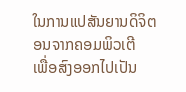ໃນການແປສັນຍານດິຈິຕອນຈາກຄອມພິວເຕີ
ເພື່ອສົງອອກໄປເປັນ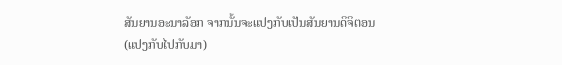ສັນຍານອະນາລັອກ ຈາກນັ້ນຈະແປງກັບເປັນສັນຍານດິຈິຕອນ (ແປງກັບໄປກັບມາ)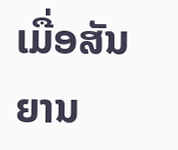ເມື່ອສັນຍານ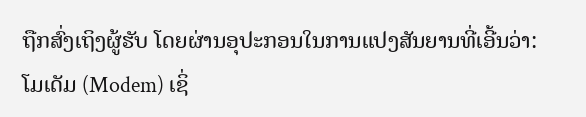ຖືກສົ່ງເຖິງຜູ້ຮັບ ໂດຍຜ່ານອຸປະກອນໃນການແປງສັນຍານທີ່ເອີ້ນວ່າ: ໂມເດັມ (Modem) ເຊິ່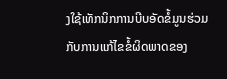ງໃຊ້ເທັກນິກການບີບອັດຂໍ້ມູນຮ່ວມກັບການແກ້ໄຂຂໍ້ຜິດພາດຂອງ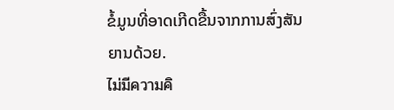ຂໍ້ມູນທີ່ອາດເກີດຂື້ນຈາກການສົ່ງສັນຍານດ້ວຍ.
ไม่มีความคิ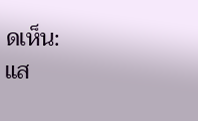ดเห็น:
แส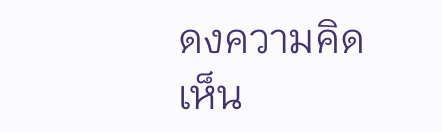ดงความคิดเห็น